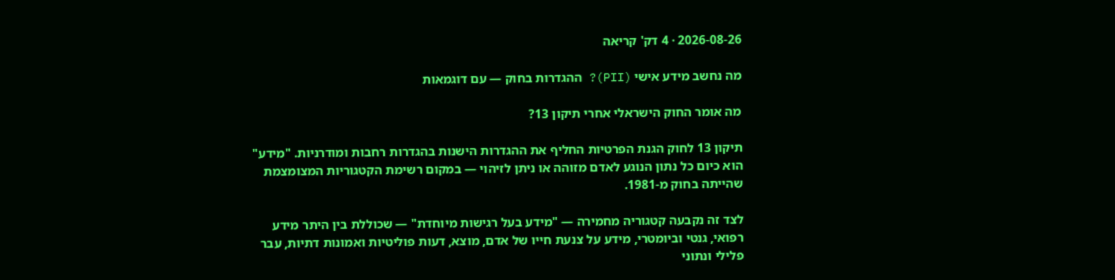2026-08-26 · 4 דק' קריאה

מה נחשב מידע אישי (PII)? ההגדרות בחוק — עם דוגמאות

מה אומר החוק הישראלי אחרי תיקון 13?

תיקון 13 לחוק הגנת הפרטיות החליף את ההגדרות הישנות בהגדרות רחבות ומודרניות. "מידע" הוא כיום כל נתון הנוגע לאדם מזוהה או ניתן לזיהוי — במקום רשימת הקטגוריות המצומצמת שהייתה בחוק מ-1981.

לצד זה נקבעה קטגוריה מחמירה — "מידע בעל רגישות מיוחדת" — שכוללת בין היתר מידע רפואי, גנטי וביומטרי, מידע על צנעת חייו של אדם, מוצא, דעות פוליטיות ואמונות דתיות, עבר פלילי ונתוני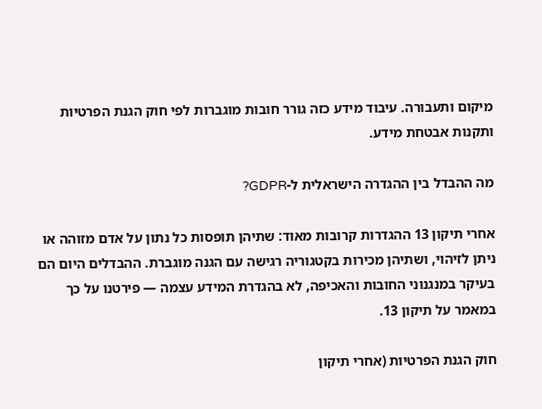מיקום ותעבורה. עיבוד מידע כזה גורר חובות מוגברות לפי חוק הגנת הפרטיות ותקנות אבטחת מידע.

מה ההבדל בין ההגדרה הישראלית ל-GDPR?

אחרי תיקון 13 ההגדרות קרובות מאוד: שתיהן תופסות כל נתון על אדם מזוהה או ניתן לזיהוי, ושתיהן מכירות בקטגוריה רגישה עם הגנה מוגברת. ההבדלים היום הם בעיקר במנגנוני החובות והאכיפה, לא בהגדרת המידע עצמה — פירטנו על כך במאמר על תיקון 13.

חוק הגנת הפרטיות (אחרי תיקון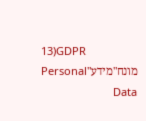13)GDPR
מונח"מידע"Personal Data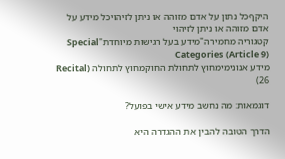היקףכל נתון על אדם מזוהה או ניתן לזיהויכל מידע על אדם מזוהה או ניתן לזיהוי
קטגוריה מחמירה"מידע בעל רגישות מיוחדת"Special Categories (Article 9)
מידע אנונימימחוץ לתחולת החוקמחוץ לתחולה (Recital 26)

דוגמאות: מה נחשב מידע אישי בפועל?

הדרך הטובה להבין את ההגדרה היא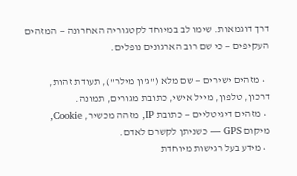דרך דוגמאות. שימו לב במיוחד לקטגוריה האחרונה — המזהים העקיפים — כי שם רוב הארגונים נופלים.

  • מזהים ישירים — שם מלא ("ג'ון מילר"), תעודת זהות, דרכון, טלפון, מייל אישי, כתובת מגורים, תמונה.
  • מזהים דיגיטליים — כתובת IP, מזהה מכשיר, Cookie, מיקום GPS — כשניתן לקשרם לאדם.
  • מידע בעל רגישות מיוחדת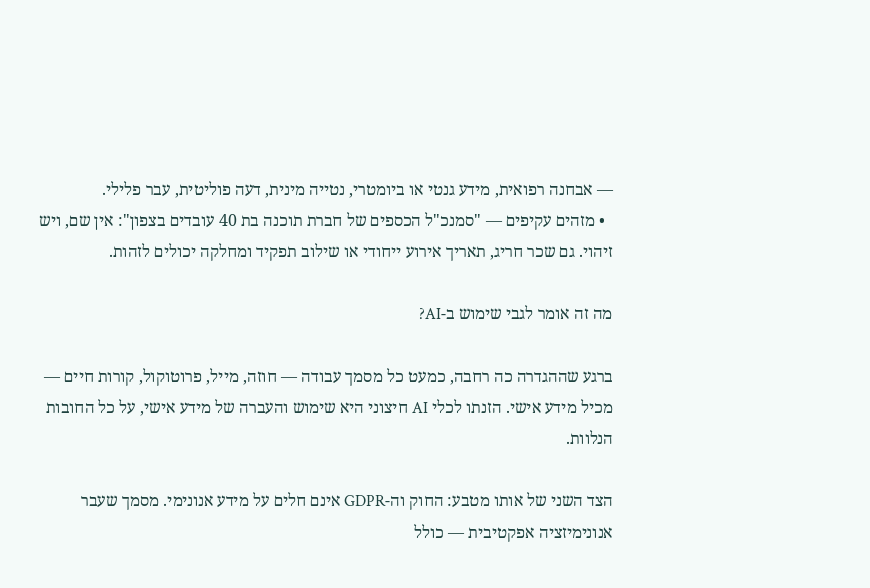— אבחנה רפואית, מידע גנטי או ביומטרי, נטייה מינית, דעה פוליטית, עבר פלילי.
  • מזהים עקיפים — "סמנכ"ל הכספים של חברת תוכנה בת 40 עובדים בצפון": אין שם, ויש זיהוי. גם שכר חריג, תאריך אירוע ייחודי או שילוב תפקיד ומחלקה יכולים לזהות.

מה זה אומר לגבי שימוש ב-AI?

ברגע שההגדרה כה רחבה, כמעט כל מסמך עבודה — חוזה, מייל, פרוטוקול, קורות חיים — מכיל מידע אישי. הזנתו לכלי AI חיצוני היא שימוש והעברה של מידע אישי, על כל החובות הנלוות.

הצד השני של אותו מטבע: החוק וה-GDPR אינם חלים על מידע אנונימי. מסמך שעבר אנונימיזציה אפקטיבית — כולל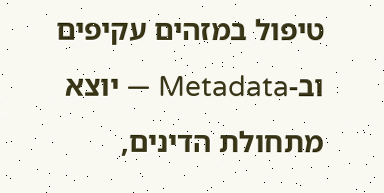טיפול במזהים עקיפים וב-Metadata — יוצא מתחולת הדינים,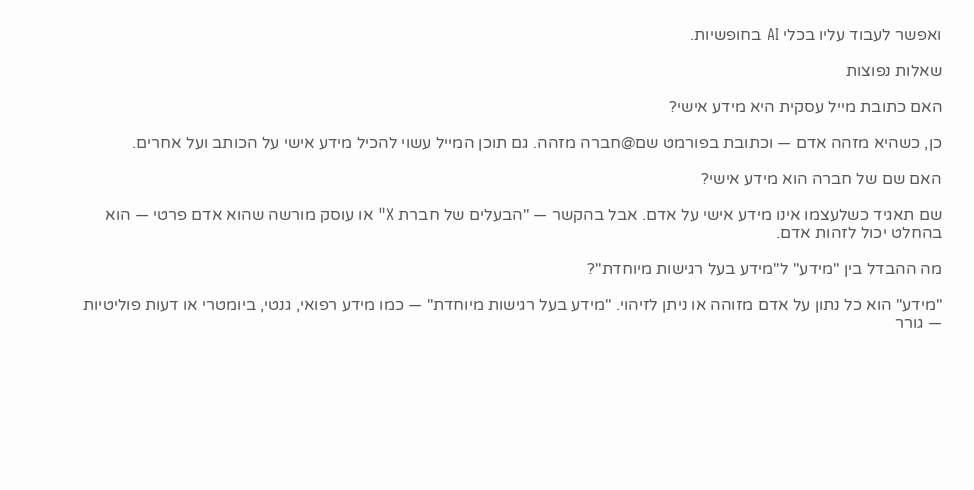ואפשר לעבוד עליו בכלי AI בחופשיות.

שאלות נפוצות

האם כתובת מייל עסקית היא מידע אישי?

כן, כשהיא מזהה אדם — וכתובת בפורמט שם@חברה מזהה. גם תוכן המייל עשוי להכיל מידע אישי על הכותב ועל אחרים.

האם שם של חברה הוא מידע אישי?

שם תאגיד כשלעצמו אינו מידע אישי על אדם. אבל בהקשר — "הבעלים של חברת X" או עוסק מורשה שהוא אדם פרטי — הוא בהחלט יכול לזהות אדם.

מה ההבדל בין "מידע" ל"מידע בעל רגישות מיוחדת"?

"מידע" הוא כל נתון על אדם מזוהה או ניתן לזיהוי. "מידע בעל רגישות מיוחדת" — כמו מידע רפואי, גנטי, ביומטרי או דעות פוליטיות — גורר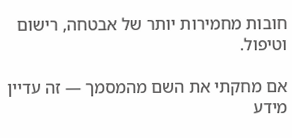חובות מחמירות יותר של אבטחה, רישום וטיפול.

אם מחקתי את השם מהמסמך — זה עדיין מידע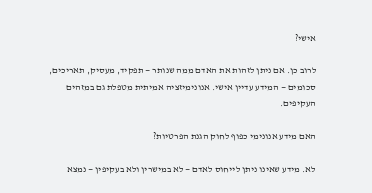אישי?

לרוב כן. אם ניתן לזהות את האדם ממה שנותר — תפקיד, מעסיק, תאריכים, סכומים — המידע עדיין אישי. אנונימיזציה אמיתית מטפלת גם במזהים העקיפים.

האם מידע אנונימי כפוף לחוק הגנת הפרטיות?

לא. מידע שאינו ניתן לייחוס לאדם — לא במישרין ולא בעקיפין — נמצא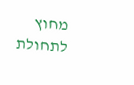מחוץ לתחולת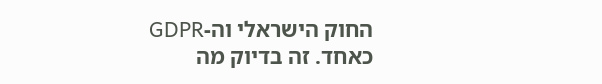החוק הישראלי וה-GDPR כאחד. זה בדיוק מה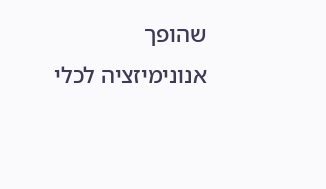שהופך אנונימיזציה לכלי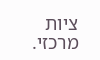ציות מרכזי.